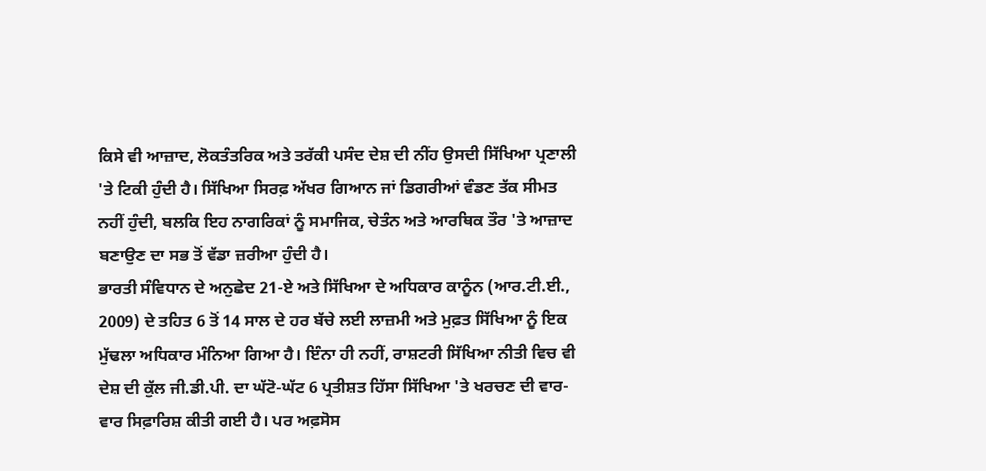ਕਿਸੇ ਵੀ ਆਜ਼ਾਦ, ਲੋਕਤੰਤਰਿਕ ਅਤੇ ਤਰੱਕੀ ਪਸੰਦ ਦੇਸ਼ ਦੀ ਨੀਂਹ ਉਸਦੀ ਸਿੱਖਿਆ ਪ੍ਰਣਾਲੀ 'ਤੇ ਟਿਕੀ ਹੁੰਦੀ ਹੈ। ਸਿੱਖਿਆ ਸਿਰਫ਼ ਅੱਖਰ ਗਿਆਨ ਜਾਂ ਡਿਗਰੀਆਂ ਵੰਡਣ ਤੱਕ ਸੀਮਤ ਨਹੀਂ ਹੁੰਦੀ, ਬਲਕਿ ਇਹ ਨਾਗਰਿਕਾਂ ਨੂੰ ਸਮਾਜਿਕ, ਚੇਤੰਨ ਅਤੇ ਆਰਥਿਕ ਤੌਰ 'ਤੇ ਆਜ਼ਾਦ ਬਣਾਉਣ ਦਾ ਸਭ ਤੋਂ ਵੱਡਾ ਜ਼ਰੀਆ ਹੁੰਦੀ ਹੈ।
ਭਾਰਤੀ ਸੰਵਿਧਾਨ ਦੇ ਅਨੁਛੇਦ 21-ਏ ਅਤੇ ਸਿੱਖਿਆ ਦੇ ਅਧਿਕਾਰ ਕਾਨੂੰਨ (ਆਰ.ਟੀ.ਈ., 2009) ਦੇ ਤਹਿਤ 6 ਤੋਂ 14 ਸਾਲ ਦੇ ਹਰ ਬੱਚੇ ਲਈ ਲਾਜ਼ਮੀ ਅਤੇ ਮੁਫ਼ਤ ਸਿੱਖਿਆ ਨੂੰ ਇਕ ਮੁੱਢਲਾ ਅਧਿਕਾਰ ਮੰਨਿਆ ਗਿਆ ਹੈ। ਇੰਨਾ ਹੀ ਨਹੀਂ, ਰਾਸ਼ਟਰੀ ਸਿੱਖਿਆ ਨੀਤੀ ਵਿਚ ਵੀ ਦੇਸ਼ ਦੀ ਕੁੱਲ ਜੀ.ਡੀ.ਪੀ. ਦਾ ਘੱਟੋ-ਘੱਟ 6 ਪ੍ਰਤੀਸ਼ਤ ਹਿੱਸਾ ਸਿੱਖਿਆ 'ਤੇ ਖਰਚਣ ਦੀ ਵਾਰ-ਵਾਰ ਸਿਫ਼ਾਰਿਸ਼ ਕੀਤੀ ਗਈ ਹੈ। ਪਰ ਅਫ਼ਸੋਸ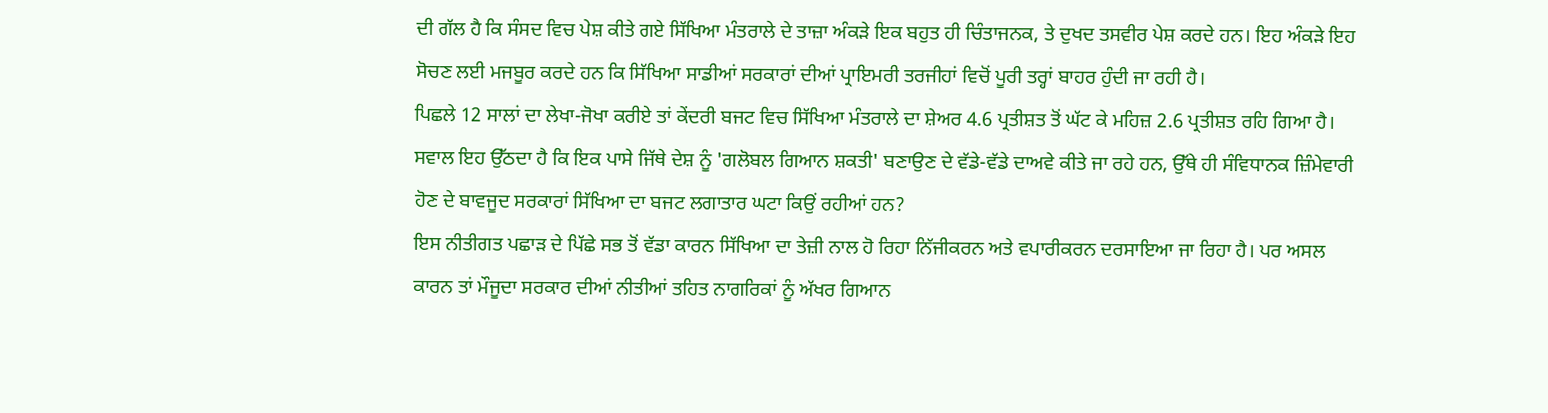ਦੀ ਗੱਲ ਹੈ ਕਿ ਸੰਸਦ ਵਿਚ ਪੇਸ਼ ਕੀਤੇ ਗਏ ਸਿੱਖਿਆ ਮੰਤਰਾਲੇ ਦੇ ਤਾਜ਼ਾ ਅੰਕੜੇ ਇਕ ਬਹੁਤ ਹੀ ਚਿੰਤਾਜਨਕ, ਤੇ ਦੁਖਦ ਤਸਵੀਰ ਪੇਸ਼ ਕਰਦੇ ਹਨ। ਇਹ ਅੰਕੜੇ ਇਹ ਸੋਚਣ ਲਈ ਮਜਬੂਰ ਕਰਦੇ ਹਨ ਕਿ ਸਿੱਖਿਆ ਸਾਡੀਆਂ ਸਰਕਾਰਾਂ ਦੀਆਂ ਪ੍ਰਾਇਮਰੀ ਤਰਜੀਹਾਂ ਵਿਚੋਂ ਪੂਰੀ ਤਰ੍ਹਾਂ ਬਾਹਰ ਹੁੰਦੀ ਜਾ ਰਹੀ ਹੈ।
ਪਿਛਲੇ 12 ਸਾਲਾਂ ਦਾ ਲੇਖਾ-ਜੋਖਾ ਕਰੀਏ ਤਾਂ ਕੇਂਦਰੀ ਬਜਟ ਵਿਚ ਸਿੱਖਿਆ ਮੰਤਰਾਲੇ ਦਾ ਸ਼ੇਅਰ 4.6 ਪ੍ਰਤੀਸ਼ਤ ਤੋਂ ਘੱਟ ਕੇ ਮਹਿਜ਼ 2.6 ਪ੍ਰਤੀਸ਼ਤ ਰਹਿ ਗਿਆ ਹੈ। ਸਵਾਲ ਇਹ ਉੱਠਦਾ ਹੈ ਕਿ ਇਕ ਪਾਸੇ ਜਿੱਥੇ ਦੇਸ਼ ਨੂੰ 'ਗਲੋਬਲ ਗਿਆਨ ਸ਼ਕਤੀ' ਬਣਾਉਣ ਦੇ ਵੱਡੇ-ਵੱਡੇ ਦਾਅਵੇ ਕੀਤੇ ਜਾ ਰਹੇ ਹਨ, ਉੱਥੇ ਹੀ ਸੰਵਿਧਾਨਕ ਜ਼ਿੰਮੇਵਾਰੀ ਹੋਣ ਦੇ ਬਾਵਜੂਦ ਸਰਕਾਰਾਂ ਸਿੱਖਿਆ ਦਾ ਬਜਟ ਲਗਾਤਾਰ ਘਟਾ ਕਿਉਂ ਰਹੀਆਂ ਹਨ?
ਇਸ ਨੀਤੀਗਤ ਪਛਾੜ ਦੇ ਪਿੱਛੇ ਸਭ ਤੋਂ ਵੱਡਾ ਕਾਰਨ ਸਿੱਖਿਆ ਦਾ ਤੇਜ਼ੀ ਨਾਲ ਹੋ ਰਿਹਾ ਨਿੱਜੀਕਰਨ ਅਤੇ ਵਪਾਰੀਕਰਨ ਦਰਸਾਇਆ ਜਾ ਰਿਹਾ ਹੈ। ਪਰ ਅਸਲ ਕਾਰਨ ਤਾਂ ਮੌਜੂਦਾ ਸਰਕਾਰ ਦੀਆਂ ਨੀਤੀਆਂ ਤਹਿਤ ਨਾਗਰਿਕਾਂ ਨੂੰ ਅੱਖਰ ਗਿਆਨ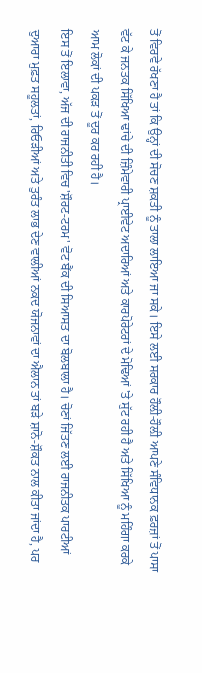ਤੋਂ ਵਿਰਵੇ ਰੱਖਣਾ ਹੈ ਤਾਂ ਕਿ ਉਨ੍ਹਾਂ ਦੀ ਸੋਚਣ ਸ਼ਕਤੀ ਨੂੰ ਤਾਲਾ ਲਾਇਆ ਜਾ ਸਕੇ। ਇਸੇ ਲਈ ਸਰਕਾਰ ਹੌਲ਼ੀ-ਹੌਲ਼ੀ ਆਪਣੇ ਸੰਵਿਧਾਨਕ ਫ਼ਰਜ਼ਾਂ ਤੋਂ ਪਾਸਾ ਵੱਟ ਕੇ ਜਨਤਕ ਸਿੱਖਿਆ ਢਾਂਚੇ ਦੀ ਜ਼ਿੰਮੇਵਾਰੀ ਪ੍ਰਾਈਵੇਟ ਅਦਾਰਿਆਂ ਅਤੇ ਕਾਰਪੋਰੇਟਰਾਂ ਦੇ ਮੋਢਿਆਂ 'ਤੇ ਸੁੱਟ ਰਹੀ ਹੈ ਅਤੇ ਸਿੱਖਿਆ ਨੂੰ ਮਹਿੰਗਾ ਕਰਕੇ ਆਮ ਲੋਕਾਂ ਦੀ ਪਕੜ ਤੋਂ ਦੂਰ ਕਰ ਰਹੀ ਹੈ।
ਇਸ ਤੋਂ ਇਲਾਵਾ, ਅੱਜ ਦੀ ਰਾਜਨੀਤੀ ਵਿਚ 'ਸ਼ੌਰਟ-ਟਰਮ' ਵੋਟ ਬੈਂਕ ਦੀ ਸਿਆਸਤ ਦਾ ਬੋਲਬਾਲਾ ਹੈ। ਚੋਣਾਂ ਜਿੱਤਣ ਲਈ ਰਾਜਨੀਤਕ ਪਾਰਟੀਆਂ ਦੁਆਰਾ ਮੁਫ਼ਤ ਸਹੂਲਤਾਂ, ਰਿਓੜੀਆਂ ਅਤੇ ਤੁਰੰਤ ਲਾਭ ਦੇਣ ਵਾਲੀਆਂ ਨਕਦ ਯੋਜਨਾਵਾਂ ਦਾ ਐਲਾਨ ਤਾਂ ਬੜੇ ਸ਼ਾਨੋ-ਸ਼ੌਕਤ ਨਾਲ ਕੀਤਾ ਜਾਂਦਾ ਹੈ, ਪਰ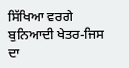ਸਿੱਖਿਆ ਵਰਗੇ ਬੁਨਿਆਦੀ ਖੇਤਰ-ਜਿਸ ਦਾ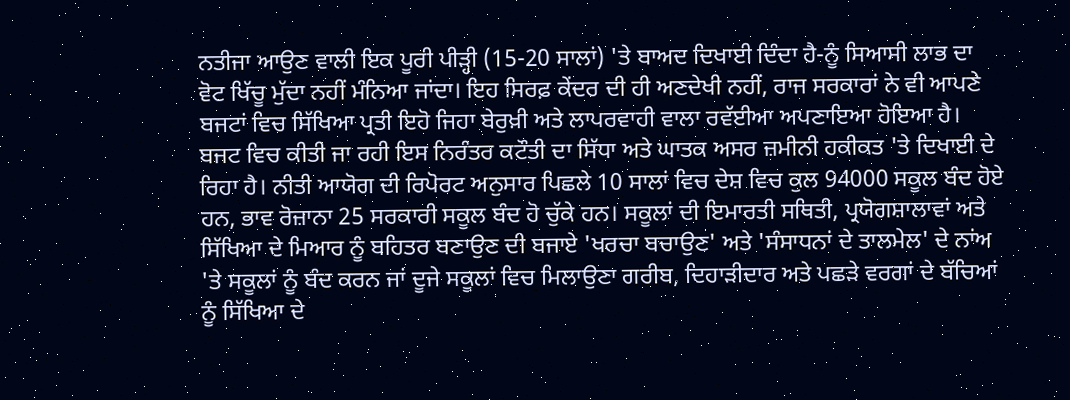ਨਤੀਜਾ ਆਉਣ ਵਾਲੀ ਇਕ ਪੂਰੀ ਪੀੜ੍ਹੀ (15-20 ਸਾਲਾਂ) 'ਤੇ ਬਾਅਦ ਦਿਖਾਈ ਦਿੰਦਾ ਹੈ-ਨੂੰ ਸਿਆਸੀ ਲਾਭ ਦਾ ਵੋਟ ਖਿੱਚੂ ਮੁੱਦਾ ਨਹੀਂ ਮੰਨਿਆ ਜਾਂਦਾ। ਇਹ ਸਿਰਫ਼ ਕੇਂਦਰ ਦੀ ਹੀ ਅਣਦੇਖੀ ਨਹੀਂ, ਰਾਜ ਸਰਕਾਰਾਂ ਨੇ ਵੀ ਆਪਣੇ ਬਜਟਾਂ ਵਿਚ ਸਿੱਖਿਆ ਪ੍ਰਤੀ ਇਹੋ ਜਿਹਾ ਬੇਰੁਖ਼ੀ ਅਤੇ ਲਾਪਰਵਾਹੀ ਵਾਲਾ ਰਵੱਈਆ ਅਪਣਾਇਆ ਹੋਇਆ ਹੈ।
ਬਜਟ ਵਿਚ ਕੀਤੀ ਜਾ ਰਹੀ ਇਸ ਨਿਰੰਤਰ ਕਟੌਤੀ ਦਾ ਸਿੱਧਾ ਅਤੇ ਘਾਤਕ ਅਸਰ ਜ਼ਮੀਨੀ ਹਕੀਕਤ 'ਤੇ ਦਿਖਾਈ ਦੇ ਰਿਹਾ ਹੈ। ਨੀਤੀ ਆਯੋਗ ਦੀ ਰਿਪੋਰਟ ਅਨੁਸਾਰ ਪਿਛਲੇ 10 ਸਾਲਾਂ ਵਿਚ ਦੇਸ਼ ਵਿਚ ਕੁਲ 94000 ਸਕੂਲ ਬੰਦ ਹੋਏ ਹਨ, ਭਾਵ ਰੋਜ਼ਾਨਾ 25 ਸਰਕਾਰੀ ਸਕੂਲ ਬੰਦ ਹੋ ਚੁੱਕੇ ਹਨ। ਸਕੂਲਾਂ ਦੀ ਇਮਾਰਤੀ ਸਥਿਤੀ, ਪ੍ਰਯੋਗਸ਼ਾਲਾਵਾਂ ਅਤੇ ਸਿੱਖਿਆ ਦੇ ਮਿਆਰ ਨੂੰ ਬਹਿਤਰ ਬਣਾਉਣ ਦੀ ਬਜਾਏ 'ਖਰਚਾ ਬਚਾਉਣ' ਅਤੇ 'ਸੰਸਾਧਨਾਂ ਦੇ ਤਾਲਮੇਲ' ਦੇ ਨਾਂਅ 'ਤੇ ਸਕੂਲਾਂ ਨੂੰ ਬੰਦ ਕਰਨ ਜਾਂ ਦੂਜੇ ਸਕੂਲਾਂ ਵਿਚ ਮਿਲਾਉਣਾ ਗਰੀਬ, ਦਿਹਾੜੀਦਾਰ ਅਤੇ ਪਛੜੇ ਵਰਗਾਂ ਦੇ ਬੱਚਿਆਂ ਨੂੰ ਸਿੱਖਿਆ ਦੇ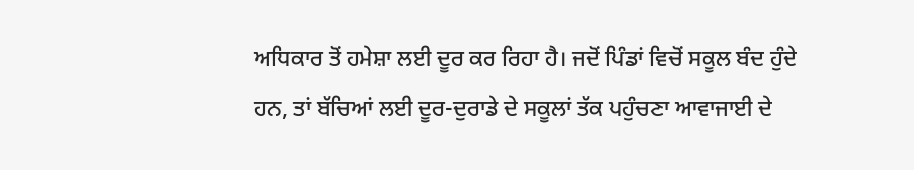ਅਧਿਕਾਰ ਤੋਂ ਹਮੇਸ਼ਾ ਲਈ ਦੂਰ ਕਰ ਰਿਹਾ ਹੈ। ਜਦੋਂ ਪਿੰਡਾਂ ਵਿਚੋਂ ਸਕੂਲ ਬੰਦ ਹੁੰਦੇ ਹਨ, ਤਾਂ ਬੱਚਿਆਂ ਲਈ ਦੂਰ-ਦੁਰਾਡੇ ਦੇ ਸਕੂਲਾਂ ਤੱਕ ਪਹੁੰਚਣਾ ਆਵਾਜਾਈ ਦੇ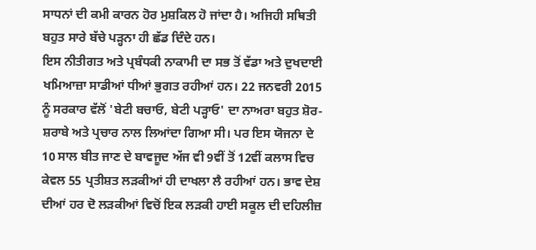ਸਾਧਨਾਂ ਦੀ ਕਮੀ ਕਾਰਨ ਹੋਰ ਮੁਸ਼ਕਿਲ ਹੋ ਜਾਂਦਾ ਹੈ। ਅਜਿਹੀ ਸਥਿਤੀ ਬਹੁਤ ਸਾਰੇ ਬੱਚੇ ਪੜ੍ਹਨਾ ਹੀ ਛੱਡ ਦਿੰਦੇ ਹਨ।
ਇਸ ਨੀਤੀਗਤ ਅਤੇ ਪ੍ਰਬੰਧਕੀ ਨਾਕਾਮੀ ਦਾ ਸਭ ਤੋਂ ਵੱਡਾ ਅਤੇ ਦੁਖਦਾਈ ਖਮਿਆਜ਼ਾ ਸਾਡੀਆਂ ਧੀਆਂ ਭੁਗਤ ਰਹੀਆਂ ਹਨ। 22 ਜਨਵਰੀ 2015 ਨੂੰ ਸਰਕਾਰ ਵੱਲੋਂ 'ਬੇਟੀ ਬਚਾਓ, ਬੇਟੀ ਪੜ੍ਹਾਓ' ਦਾ ਨਾਅਰਾ ਬਹੁਤ ਸ਼ੋਰ-ਸ਼ਰਾਬੇ ਅਤੇ ਪ੍ਰਚਾਰ ਨਾਲ ਲਿਆਂਦਾ ਗਿਆ ਸੀ। ਪਰ ਇਸ ਯੋਜਨਾ ਦੇ 10 ਸਾਲ ਬੀਤ ਜਾਣ ਦੇ ਬਾਵਜੂਦ ਅੱਜ ਵੀ 9ਵੀਂ ਤੋਂ 12ਵੀਂ ਕਲਾਸ ਵਿਚ ਕੇਵਲ 55 ਪ੍ਰਤੀਸ਼ਤ ਲੜਕੀਆਂ ਹੀ ਦਾਖਲਾ ਲੈ ਰਹੀਆਂ ਹਨ। ਭਾਵ ਦੇਸ਼ ਦੀਆਂ ਹਰ ਦੋ ਲੜਕੀਆਂ ਵਿਚੋਂ ਇਕ ਲੜਕੀ ਹਾਈ ਸਕੂਲ ਦੀ ਦਹਿਲੀਜ਼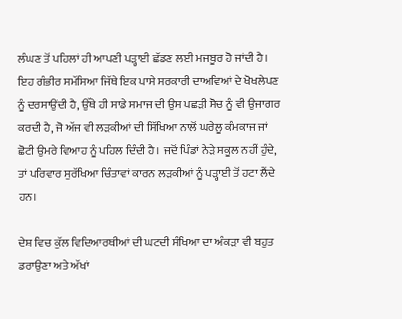ਲੰਘਣ ਤੋਂ ਪਹਿਲਾਂ ਹੀ ਆਪਣੀ ਪੜ੍ਹਾਈ ਛੱਡਣ ਲਈ ਮਜਬੂਰ ਹੋ ਜਾਂਦੀ ਹੈ। ਇਹ ਗੰਭੀਰ ਸਮੱਸਿਆ ਜਿੱਥੇ ਇਕ ਪਾਸੇ ਸਰਕਾਰੀ ਦਾਅਵਿਆਂ ਦੇ ਖੋਖਲੇਪਣ ਨੂੰ ਦਰਸਾਉਂਦੀ ਹੈ, ਉੱਥੇ ਹੀ ਸਾਡੇ ਸਮਾਜ ਦੀ ਉਸ ਪਛੜੀ ਸੋਚ ਨੂੰ ਵੀ ਉਜਾਗਰ ਕਰਦੀ ਹੈ, ਜੋ ਅੱਜ ਵੀ ਲੜਕੀਆਂ ਦੀ ਸਿੱਖਿਆ ਨਾਲੋਂ ਘਰੇਲੂ ਕੰਮਕਾਜ ਜਾਂ ਛੋਟੀ ਉਮਰੇ ਵਿਆਹ ਨੂੰ ਪਹਿਲ ਦਿੰਦੀ ਹੈ। ਜਦੋਂ ਪਿੰਡਾਂ ਨੇੜੇ ਸਕੂਲ ਨਹੀਂ ਹੁੰਦੇ, ਤਾਂ ਪਰਿਵਾਰ ਸੁਰੱਖਿਆ ਚਿੰਤਾਵਾਂ ਕਾਰਨ ਲੜਕੀਆਂ ਨੂੰ ਪੜ੍ਹਾਈ ਤੋਂ ਹਟਾ ਲੈਂਦੇ ਹਨ।

ਦੇਸ਼ ਵਿਚ ਕੁੱਲ ਵਿਦਿਆਰਥੀਆਂ ਦੀ ਘਟਦੀ ਸੰਖਿਆ ਦਾ ਅੰਕੜਾ ਵੀ ਬਹੁਤ ਡਰਾਉਣਾ ਅਤੇ ਅੱਖਾਂ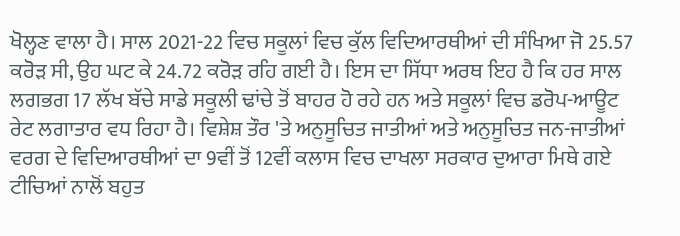ਖੋਲ੍ਹਣ ਵਾਲਾ ਹੈ। ਸਾਲ 2021-22 ਵਿਚ ਸਕੂਲਾਂ ਵਿਚ ਕੁੱਲ ਵਿਦਿਆਰਥੀਆਂ ਦੀ ਸੰਖਿਆ ਜੋ 25.57 ਕਰੋੜ ਸੀ, ਉਹ ਘਟ ਕੇ 24.72 ਕਰੋੜ ਰਹਿ ਗਈ ਹੈ। ਇਸ ਦਾ ਸਿੱਧਾ ਅਰਥ ਇਹ ਹੈ ਕਿ ਹਰ ਸਾਲ ਲਗਭਗ 17 ਲੱਖ ਬੱਚੇ ਸਾਡੇ ਸਕੂਲੀ ਢਾਂਚੇ ਤੋਂ ਬਾਹਰ ਹੋ ਰਹੇ ਹਨ ਅਤੇ ਸਕੂਲਾਂ ਵਿਚ ਡਰੋਪ-ਆਊਟ ਰੇਟ ਲਗਾਤਾਰ ਵਧ ਰਿਹਾ ਹੈ। ਵਿਸ਼ੇਸ਼ ਤੌਰ 'ਤੇ ਅਨੁਸੂਚਿਤ ਜਾਤੀਆਂ ਅਤੇ ਅਨੁਸੂਚਿਤ ਜਨ-ਜਾਤੀਆਂ ਵਰਗ ਦੇ ਵਿਦਿਆਰਥੀਆਂ ਦਾ 9ਵੀਂ ਤੋਂ 12ਵੀਂ ਕਲਾਸ ਵਿਚ ਦਾਖਲਾ ਸਰਕਾਰ ਦੁਆਰਾ ਮਿਥੇ ਗਏ ਟੀਚਿਆਂ ਨਾਲੋਂ ਬਹੁਤ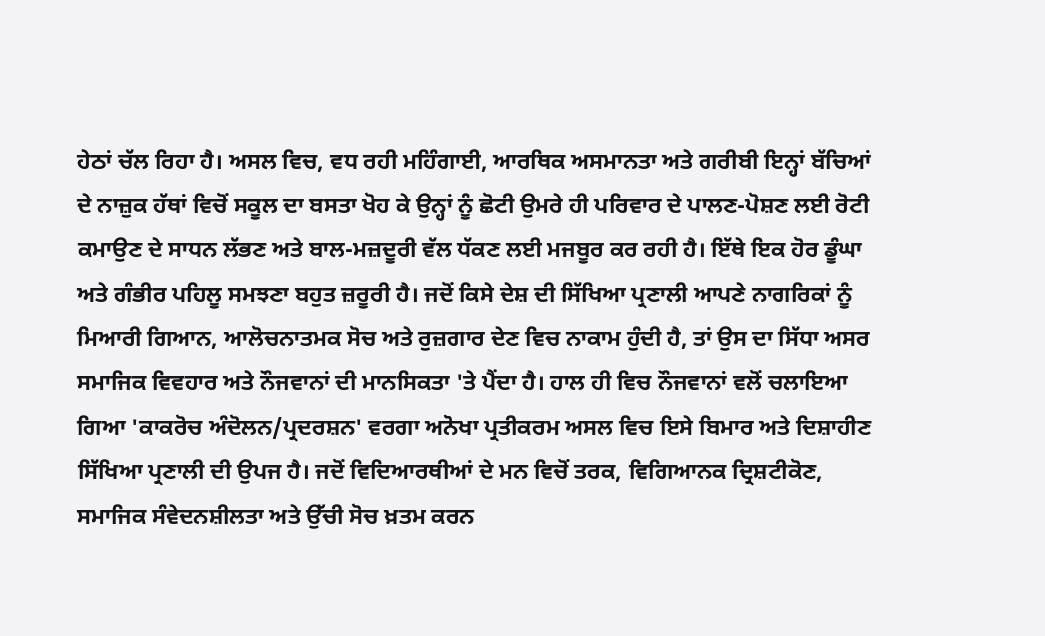ਹੇਠਾਂ ਚੱਲ ਰਿਹਾ ਹੈ। ਅਸਲ ਵਿਚ, ਵਧ ਰਹੀ ਮਹਿੰਗਾਈ, ਆਰਥਿਕ ਅਸਮਾਨਤਾ ਅਤੇ ਗਰੀਬੀ ਇਨ੍ਹਾਂ ਬੱਚਿਆਂ ਦੇ ਨਾਜ਼ੁਕ ਹੱਥਾਂ ਵਿਚੋਂ ਸਕੂਲ ਦਾ ਬਸਤਾ ਖੋਹ ਕੇ ਉਨ੍ਹਾਂ ਨੂੰ ਛੋਟੀ ਉਮਰੇ ਹੀ ਪਰਿਵਾਰ ਦੇ ਪਾਲਣ-ਪੋਸ਼ਣ ਲਈ ਰੋਟੀ ਕਮਾਉਣ ਦੇ ਸਾਧਨ ਲੱਭਣ ਅਤੇ ਬਾਲ-ਮਜ਼ਦੂਰੀ ਵੱਲ ਧੱਕਣ ਲਈ ਮਜਬੂਰ ਕਰ ਰਹੀ ਹੈ। ਇੱਥੇ ਇਕ ਹੋਰ ਡੂੰਘਾ ਅਤੇ ਗੰਭੀਰ ਪਹਿਲੂ ਸਮਝਣਾ ਬਹੁਤ ਜ਼ਰੂਰੀ ਹੈ। ਜਦੋਂ ਕਿਸੇ ਦੇਸ਼ ਦੀ ਸਿੱਖਿਆ ਪ੍ਰਣਾਲੀ ਆਪਣੇ ਨਾਗਰਿਕਾਂ ਨੂੰ ਮਿਆਰੀ ਗਿਆਨ, ਆਲੋਚਨਾਤਮਕ ਸੋਚ ਅਤੇ ਰੁਜ਼ਗਾਰ ਦੇਣ ਵਿਚ ਨਾਕਾਮ ਹੁੰਦੀ ਹੈ, ਤਾਂ ਉਸ ਦਾ ਸਿੱਧਾ ਅਸਰ ਸਮਾਜਿਕ ਵਿਵਹਾਰ ਅਤੇ ਨੌਜਵਾਨਾਂ ਦੀ ਮਾਨਸਿਕਤਾ 'ਤੇ ਪੈਂਦਾ ਹੈ। ਹਾਲ ਹੀ ਵਿਚ ਨੌਜਵਾਨਾਂ ਵਲੋਂ ਚਲਾਇਆ ਗਿਆ 'ਕਾਕਰੋਚ ਅੰਦੋਲਨ/ਪ੍ਰਦਰਸ਼ਨ' ਵਰਗਾ ਅਨੋਖਾ ਪ੍ਰਤੀਕਰਮ ਅਸਲ ਵਿਚ ਇਸੇ ਬਿਮਾਰ ਅਤੇ ਦਿਸ਼ਾਹੀਣ ਸਿੱਖਿਆ ਪ੍ਰਣਾਲੀ ਦੀ ਉਪਜ ਹੈ। ਜਦੋਂ ਵਿਦਿਆਰਥੀਆਂ ਦੇ ਮਨ ਵਿਚੋਂ ਤਰਕ, ਵਿਗਿਆਨਕ ਦ੍ਰਿਸ਼ਟੀਕੋਣ, ਸਮਾਜਿਕ ਸੰਵੇਦਨਸ਼ੀਲਤਾ ਅਤੇ ਉੱਚੀ ਸੋਚ ਖ਼ਤਮ ਕਰਨ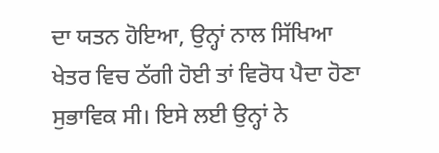ਦਾ ਯਤਨ ਹੋਇਆ, ਉਨ੍ਹਾਂ ਨਾਲ ਸਿੱਖਿਆ ਖੇਤਰ ਵਿਚ ਠੱਗੀ ਹੋਈ ਤਾਂ ਵਿਰੋਧ ਪੈਦਾ ਹੋਣਾ ਸੁਭਾਵਿਕ ਸੀ। ਇਸੇ ਲਈ ਉਨ੍ਹਾਂ ਨੇ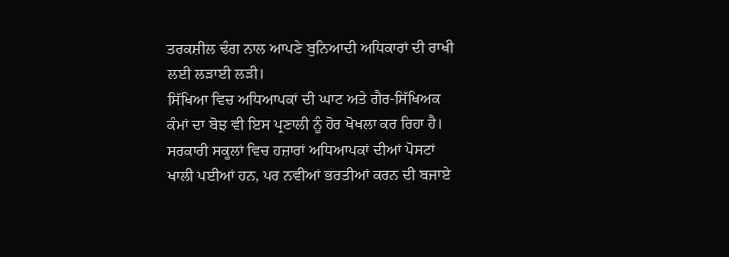ਤਰਕਸ਼ੀਲ ਢੰਗ ਨਾਲ ਆਪਣੇ ਬੁਨਿਆਦੀ ਅਧਿਕਾਰਾਂ ਦੀ ਰਾਖੀ ਲਈ ਲੜਾਈ ਲੜੀ।
ਸਿੱਖਿਆ ਵਿਚ ਅਧਿਆਪਕਾਂ ਦੀ ਘਾਟ ਅਤੇ ਗੈਰ-ਸਿੱਖਿਅਕ ਕੰਮਾਂ ਦਾ ਬੋਝ ਵੀ ਇਸ ਪ੍ਰਣਾਲੀ ਨੂੰ ਹੋਰ ਖੋਖਲਾ ਕਰ ਰਿਹਾ ਹੈ। ਸਰਕਾਰੀ ਸਕੂਲਾਂ ਵਿਚ ਹਜ਼ਾਰਾਂ ਅਧਿਆਪਕਾਂ ਦੀਆਂ ਪੋਸਟਾਂ ਖਾਲੀ ਪਈਆਂ ਹਨ, ਪਰ ਨਵੀਆਂ ਭਰਤੀਆਂ ਕਰਨ ਦੀ ਬਜਾਏ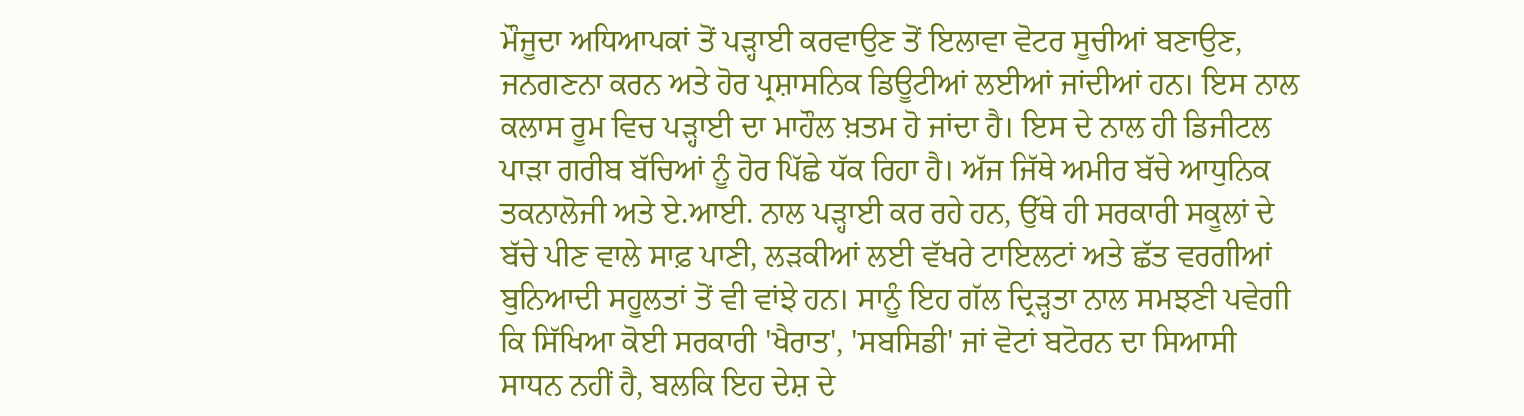ਮੌਜੂਦਾ ਅਧਿਆਪਕਾਂ ਤੋਂ ਪੜ੍ਹਾਈ ਕਰਵਾਉਣ ਤੋਂ ਇਲਾਵਾ ਵੋਟਰ ਸੂਚੀਆਂ ਬਣਾਉਣ, ਜਨਗਣਨਾ ਕਰਨ ਅਤੇ ਹੋਰ ਪ੍ਰਸ਼ਾਸਨਿਕ ਡਿਊਟੀਆਂ ਲਈਆਂ ਜਾਂਦੀਆਂ ਹਨ। ਇਸ ਨਾਲ ਕਲਾਸ ਰੂਮ ਵਿਚ ਪੜ੍ਹਾਈ ਦਾ ਮਾਹੌਲ ਖ਼ਤਮ ਹੋ ਜਾਂਦਾ ਹੈ। ਇਸ ਦੇ ਨਾਲ ਹੀ ਡਿਜੀਟਲ ਪਾੜਾ ਗਰੀਬ ਬੱਚਿਆਂ ਨੂੰ ਹੋਰ ਪਿੱਛੇ ਧੱਕ ਰਿਹਾ ਹੈ। ਅੱਜ ਜਿੱਥੇ ਅਮੀਰ ਬੱਚੇ ਆਧੁਨਿਕ ਤਕਨਾਲੋਜੀ ਅਤੇ ਏ.ਆਈ. ਨਾਲ ਪੜ੍ਹਾਈ ਕਰ ਰਹੇ ਹਨ, ਉੱਥੇ ਹੀ ਸਰਕਾਰੀ ਸਕੂਲਾਂ ਦੇ ਬੱਚੇ ਪੀਣ ਵਾਲੇ ਸਾਫ਼ ਪਾਣੀ, ਲੜਕੀਆਂ ਲਈ ਵੱਖਰੇ ਟਾਇਲਟਾਂ ਅਤੇ ਛੱਤ ਵਰਗੀਆਂ ਬੁਨਿਆਦੀ ਸਹੂਲਤਾਂ ਤੋਂ ਵੀ ਵਾਂਝੇ ਹਨ। ਸਾਨੂੰ ਇਹ ਗੱਲ ਦ੍ਰਿੜ੍ਹਤਾ ਨਾਲ ਸਮਝਣੀ ਪਵੇਗੀ ਕਿ ਸਿੱਖਿਆ ਕੋਈ ਸਰਕਾਰੀ 'ਖੈਰਾਤ', 'ਸਬਸਿਡੀ' ਜਾਂ ਵੋਟਾਂ ਬਟੋਰਨ ਦਾ ਸਿਆਸੀ ਸਾਧਨ ਨਹੀਂ ਹੈ, ਬਲਕਿ ਇਹ ਦੇਸ਼ ਦੇ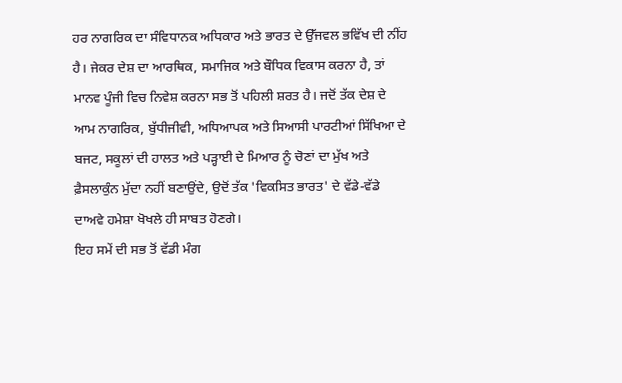ਹਰ ਨਾਗਰਿਕ ਦਾ ਸੰਵਿਧਾਨਕ ਅਧਿਕਾਰ ਅਤੇ ਭਾਰਤ ਦੇ ਉੱਜਵਲ ਭਵਿੱਖ ਦੀ ਨੀਂਹ ਹੈ। ਜੇਕਰ ਦੇਸ਼ ਦਾ ਆਰਥਿਕ, ਸਮਾਜਿਕ ਅਤੇ ਬੌਧਿਕ ਵਿਕਾਸ ਕਰਨਾ ਹੈ, ਤਾਂ ਮਾਨਵ ਪੂੰਜੀ ਵਿਚ ਨਿਵੇਸ਼ ਕਰਨਾ ਸਭ ਤੋਂ ਪਹਿਲੀ ਸ਼ਰਤ ਹੈ। ਜਦੋਂ ਤੱਕ ਦੇਸ਼ ਦੇ ਆਮ ਨਾਗਰਿਕ, ਬੁੱਧੀਜੀਵੀ, ਅਧਿਆਪਕ ਅਤੇ ਸਿਆਸੀ ਪਾਰਟੀਆਂ ਸਿੱਖਿਆ ਦੇ ਬਜਟ, ਸਕੂਲਾਂ ਦੀ ਹਾਲਤ ਅਤੇ ਪੜ੍ਹਾਈ ਦੇ ਮਿਆਰ ਨੂੰ ਚੋਣਾਂ ਦਾ ਮੁੱਖ ਅਤੇ ਫ਼ੈਸਲਾਕੁੰਨ ਮੁੱਦਾ ਨਹੀਂ ਬਣਾਉਂਦੇ, ਉਦੋਂ ਤੱਕ 'ਵਿਕਸਿਤ ਭਾਰਤ' ਦੇ ਵੱਡੇ-ਵੱਡੇ ਦਾਅਵੇ ਹਮੇਸ਼ਾ ਖੋਖਲੇ ਹੀ ਸਾਬਤ ਹੋਣਗੇ।
ਇਹ ਸਮੇਂ ਦੀ ਸਭ ਤੋਂ ਵੱਡੀ ਮੰਗ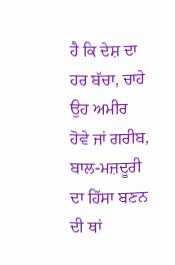ਹੈ ਕਿ ਦੇਸ਼ ਦਾ ਹਰ ਬੱਚਾ, ਚਾਹੇ ਉਹ ਅਮੀਰ ਹੋਵੇ ਜਾਂ ਗਰੀਬ, ਬਾਲ-ਮਜ਼ਦੂਰੀ ਦਾ ਹਿੱਸਾ ਬਣਨ ਦੀ ਥਾਂ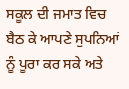ਸਕੂਲ ਦੀ ਜਮਾਤ ਵਿਚ ਬੈਠ ਕੇ ਆਪਣੇ ਸੁਪਨਿਆਂ ਨੂੰ ਪੂਰਾ ਕਰ ਸਕੇ ਅਤੇ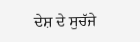ਦੇਸ਼ ਦੇ ਸੁਚੱਜੇ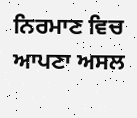ਨਿਰਮਾਣ ਵਿਚ ਆਪਣਾ ਅਸਲ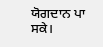ਯੋਗਦਾਨ ਪਾ ਸਕੇ।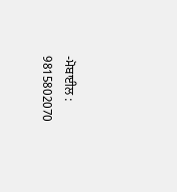-ਮੋਬਾਈਲ : 9815802070